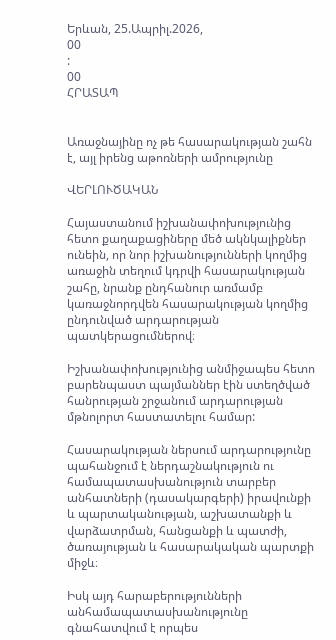Երևան, 25.Ապրիլ.2026,
00
:
00
ՀՐԱՏԱՊ


Առաջնայինը ոչ թե հասարակության շահն է, այլ իրենց աթոռների ամրությունը

ՎԵՐԼՈՒԾԱԿԱՆ

Հայաստանում իշխանափոխությունից հետո քաղաքացիները մեծ ակնկալիքներ ունեին, որ նոր իշխանությունների կողմից առաջին տեղում կդրվի հասարակության շահը, նրանք ընդհանուր առմամբ կառաջնորդվեն հասարակության կողմից ընդունված արդարության պատկերացումներով։

Իշխանափոխությունից անմիջապես հետո բարենպաստ պայմաններ էին ստեղծված հանրության շրջանում արդարության մթնոլորտ հաստատելու համար:

Հասարակության ներսում արդարությունը պահանջում է ներդաշնակություն ու համապատասխանություն տարբեր անհատների (դասակարգերի) իրավունքի և պարտականության, աշխատանքի և վարձատրման, հանցանքի և պատժի, ծառայության և հասարակական պարտքի միջև։

Իսկ այդ հարաբերությունների անհամապատասխանությունը գնահատվում է որպես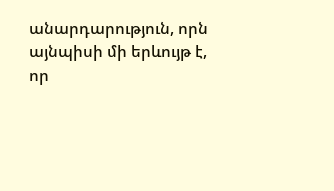անարդարություն, որն այնպիսի մի երևույթ է, որ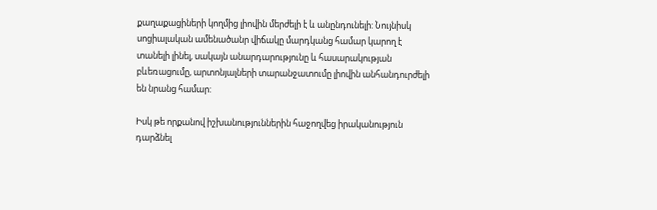քաղաքացիների կողմից լիովին մերժելի է և անընդունելի: Նույնիսկ սոցիալական ամենածանր վիճակը մարդկանց համար կարող է տանելի լինել, սակայն անարդարությունը և հասարակության բևեռացումը, արտոնյալների տարանջատումը լիովին անհանդուրժելի են նրանց համար:

Իսկ թե որքանով իշխանություններին հաջողվեց իրականություն դարձնել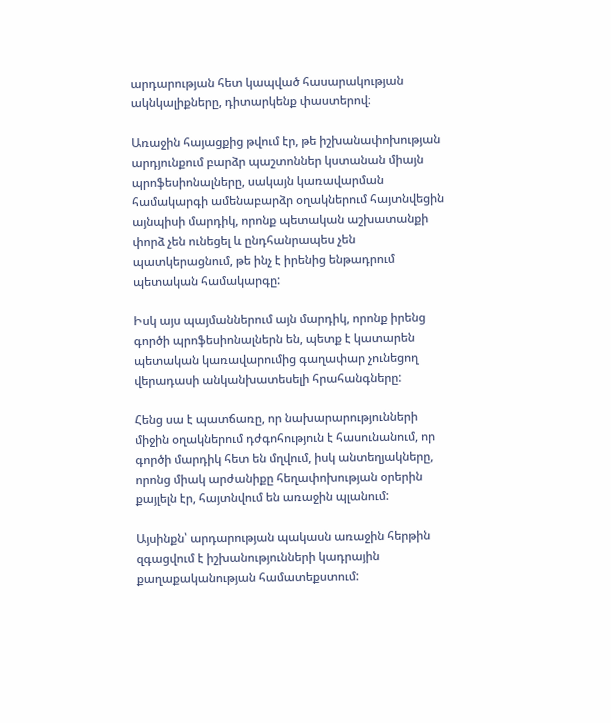արդարության հետ կապված հասարակության ակնկալիքները, դիտարկենք փաստերով։

Առաջին հայացքից թվում էր, թե իշխանափոխության արդյունքում բարձր պաշտոններ կստանան միայն պրոֆեսիոնալները, սակայն կառավարման համակարգի ամենաբարձր օղակներում հայտնվեցին այնպիսի մարդիկ, որոնք պետական աշխատանքի փորձ չեն ունեցել և ընդհանրապես չեն պատկերացնում, թե ինչ է իրենից ենթադրում պետական համակարգը:

Իսկ այս պայմաններում այն մարդիկ, որոնք իրենց գործի պրոֆեսիոնալներն են, պետք է կատարեն պետական կառավարումից գաղափար չունեցող վերադասի անկանխատեսելի հրահանգները:

Հենց սա է պատճառը, որ նախարարությունների միջին օղակներում դժգոհություն է հասունանում, որ գործի մարդիկ հետ են մղվում, իսկ անտեղյակները, որոնց միակ արժանիքը հեղափոխության օրերին քայլելն էր, հայտնվում են առաջին պլանում:

Այսինքն՝ արդարության պակասն առաջին հերթին զգացվում է իշխանությունների կադրային քաղաքականության համատեքստում: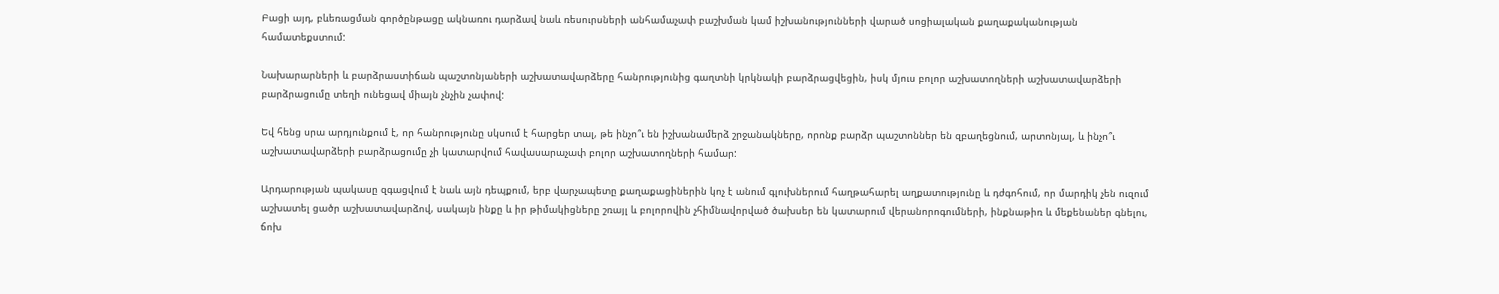Բացի այդ, բևեռացման գործընթացը ակնառու դարձավ նաև ռեսուրսների անհամաչափ բաշխման կամ իշխանությունների վարած սոցիալական քաղաքականության համատեքստում:

Նախարարների և բարձրաստիճան պաշտոնյաների աշխատավարձերը հանրությունից գաղտնի կրկնակի բարձրացվեցին, իսկ մյուս բոլոր աշխատողների աշխատավարձերի բարձրացումը տեղի ունեցավ միայն չնչին չափով:

Եվ հենց սրա արդյունքում է, որ հանրությունը սկսում է հարցեր տալ, թե ինչո՞ւ են իշխանամերձ շրջանակները, որոնք բարձր պաշտոններ են զբաղեցնում, արտոնյալ, և ինչո՞ւ աշխատավարձերի բարձրացումը չի կատարվում հավասարաչափ բոլոր աշխատողների համար:

Արդարության պակասը զգացվում է նաև այն դեպքում, երբ վարչապետը քաղաքացիներին կոչ է անում գլուխներում հաղթահարել աղքատությունը և դժգոհում, որ մարդիկ չեն ուզում աշխատել ցածր աշխատավարձով, սակայն ինքը և իր թիմակիցները շռայլ և բոլորովին չհիմնավորված ծախսեր են կատարում վերանորոգումների, ինքնաթիռ և մեքենաներ գնելու, ճոխ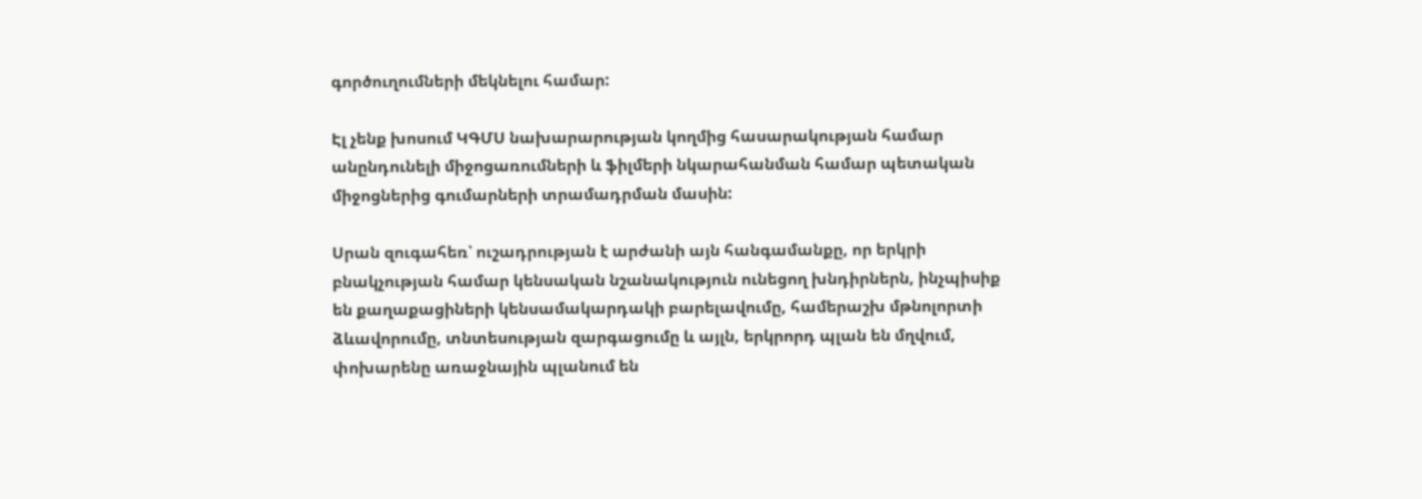գործուղումների մեկնելու համար:

Էլ չենք խոսում ԿԳՄՍ նախարարության կողմից հասարակության համար անընդունելի միջոցառումների և ֆիլմերի նկարահանման համար պետական միջոցներից գումարների տրամադրման մասին:

Սրան զուգահեռ՝ ուշադրության է արժանի այն հանգամանքը, որ երկրի բնակչության համար կենսական նշանակություն ունեցող խնդիրներն, ինչպիսիք են քաղաքացիների կենսամակարդակի բարելավումը, համերաշխ մթնոլորտի ձևավորումը, տնտեսության զարգացումը և այլն, երկրորդ պլան են մղվում, փոխարենը առաջնային պլանում են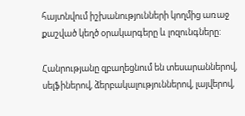հայտնվում իշխանությունների կողմից առաջ քաշված կեղծ օրակարգերը և լոզունգները:

Հանրությանը զբաղեցնում են տեսարաններով, սելֆիներով, ձերբակալություններով, լայվերով,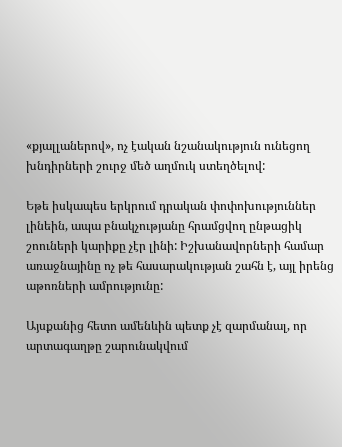«քյալլաներով», ոչ էական նշանակություն ունեցող խնդիրների շուրջ մեծ աղմուկ ստեղծելով:

Եթե իսկապես երկրում դրական փոփոխություններ լինեին, ապա բնակչությանը հրամցվող ընթացիկ շոուների կարիքը չէր լինի: Իշխանավորների համար առաջնայինը ոչ թե հասարակության շահն է, այլ իրենց աթոռների ամրությունը:

Այսքանից հետո ամենևին պետք չէ զարմանալ, որ արտագաղթը շարունակվում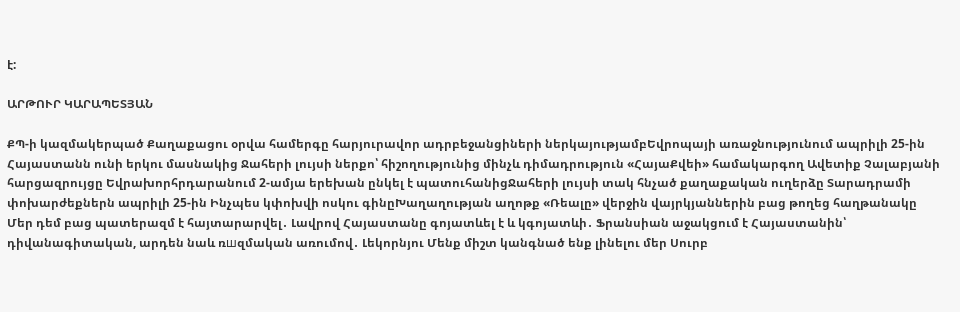է:

ԱՐԹՈՒՐ ԿԱՐԱՊԵՏՅԱՆ

ՔՊ-ի կազմակերպած Քաղաքացու օրվա համերգը հարյուրավոր ադրբեջանցիների ներկայությամբԵվրոպայի առաջնությունում ապրիլի 25-ին Հայաստանն ունի երկու մասնակից Ջահերի լույսի ներքո՝ հիշողությունից մինչև դիմադրություն «ՀայաՔվեի» համակարգող Ավետիք Չալաբյանի հարցազրույցը Եվրախորհրդարանում 2-ամյա երեխան ընկել է պատուհանիցՋահերի լույսի տակ հնչած քաղաքական ուղերձը Տարադրամի փոխարժեքներն ապրիլի 25-ին Ինչպես կփոխվի ոսկու գինըԽաղաղության աղոթք «Ռեալը» վերջին վայրկյաններին բաց թողեց հաղթանակը Մեր դեմ բաց պատերազմ է հայտարարվել․ Լավրով Հայաստանը գոյատևել է և կգոյատևի․ Ֆրանսիան աջակցում է Հայաստանին՝ դիվանագիտական, արդեն նաև ռшզմական առումով․ Լեկորնյու Մենք միշտ կանգնած ենք լինելու մեր Սուրբ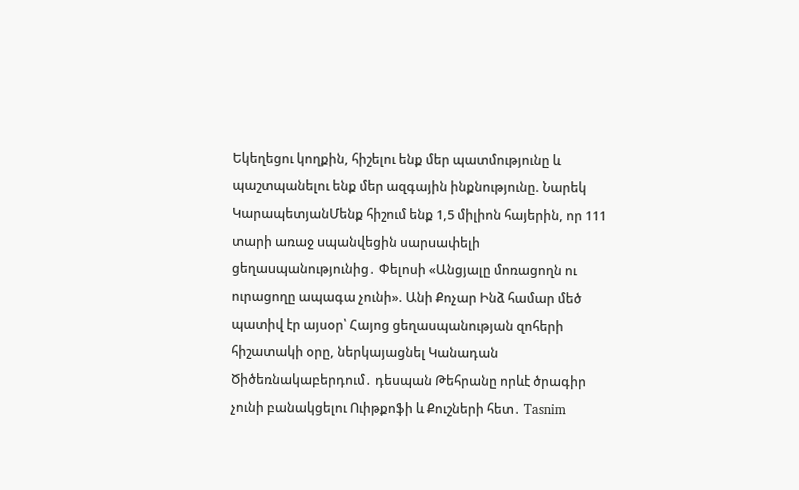Եկեղեցու կողքին, հիշելու ենք մեր պատմությունը և պաշտպանելու ենք մեր ազգային ինքնությունը. Նարեկ ԿարապետյանՄենք հիշում ենք 1,5 միլիոն հայերին, որ 111 տարի առաջ uպանվեցին սարuափելի ցեղաuպանությունից․ Փելոսի «Անցյալը մոռացողն ու ուրացողը ապագա չունի». Անի Քոչար Ինձ համար մեծ պատիվ էր այսօր՝ Հայոց ցեղասպանության զոհերի հիշատակի օրը, ներկայացնել Կանադան Ծիծեռնակաբերդում․ դեսպան Թեհրանը որևէ ծրագիր չունի բանակցելու Ուիթքոֆի և Քուշների հետ․ Tasnim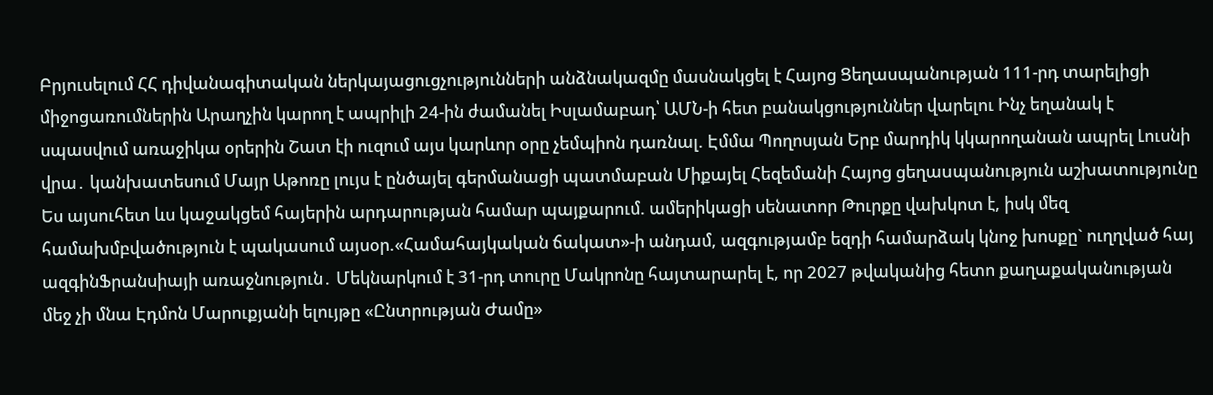Բրյուսելում ՀՀ դիվանագիտական ներկայացուցչությունների անձնակազմը մասնակցել է Հայոց Ցեղասպանության 111-րդ տարելիցի միջոցառումներին Արաղչին կարող է ապրիլի 24-ին ժամանել Իսլամաբադ՝ ԱՄՆ-ի հետ բանակցություններ վարելու Ինչ եղանակ է սպասվում առաջիկա օրերին Շատ էի ուզում այս կարևոր օրը չեմպիոն դառնալ. Էմմա Պողոսյան Երբ մարդիկ կկարողանան ապրել Լուսնի վրա․ կանխատեսում Մայր Աթոռը լույս է ընծայել գերմանացի պատմաբան Միքայել Հեզեմանի Հայոց ցեղաuպանություն աշխատությունը Ես այսուհետ ևս կաջակցեմ հայերին արդարության համար պայքարում. ամերիկացի սենատոր Թուրքը վախկոտ է, իսկ մեզ համախմբվածություն է պակասում այսօր.«Համահայկական ճակատ»-ի անդամ, ազգությամբ եզդի համարձակ կնոջ խոսքը` ուղղված հայ ազգինՖրանսիայի առաջնություն․ Մեկնարկում է 31-րդ տուրը Մակրոնը հայտարարել է, որ 2027 թվականից հետո քաղաքականության մեջ չի մնա Էդմոն Մարուքյանի ելույթը «Ընտրության Ժամը»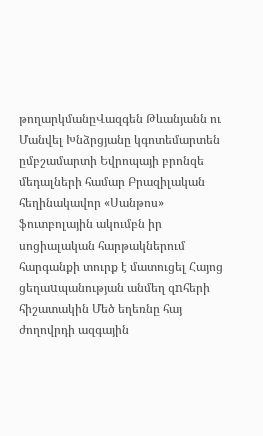թողարկմանըՎազգեն Թևանյանն ու Մանվել Խնձրցյանը կգոտեմարտեն ըմբշամարտի Եվրոպայի բրոնզե մեդալների համար Բրազիլական հեղինակավոր «Սանթոս» ֆուտբոլային ակումբն իր սոցիալական հարթակներում հարգանքի տուրք է մատուցել Հայոց ցեղաuպանության անմեղ զnհերի հիշատակին Մեծ եղեռնը հայ ժողովրդի ազգային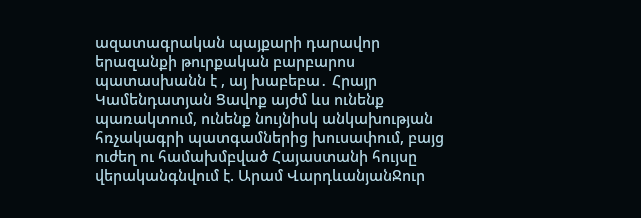ազատագրական պայքարի դարավոր երազանքի թուրքական բարբարոս պատասխանն է , այ խաբեբա․ Հրայր Կամենդատյան Ցավոք այժմ ևս ունենք պառակտում, ունենք նույնիսկ անկախության հռչակագրի պատգամներից խուսափում, բայց ուժեղ ու համախմբված Հայաստանի հույսը վերականգնվում է. Արամ ՎարդևանյանՋուր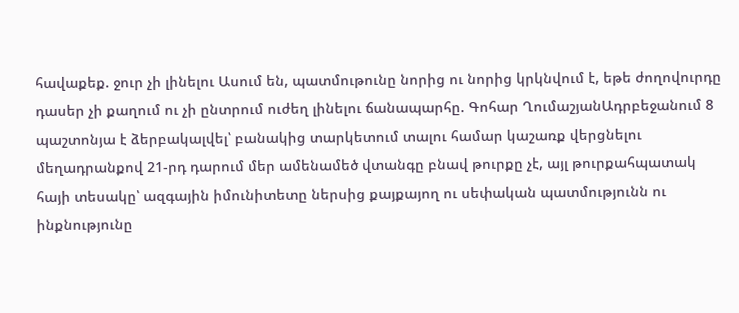հավաքեք. ջուր չի լինելու Ասում են, պատմութունը նորից ու նորից կրկնվում է, եթե ժողովուրդը դասեր չի քաղում ու չի ընտրում ուժեղ լինելու ճանապարհը. Գոհար ՂումաշյանԱդրբեջանում 8 պաշտոնյա է ձերբակալվել՝ բանակից տարկետում տալու համար կաշառք վերցնելու մեղադրանքով 21-րդ դարում մեր ամենամեծ վտանգը բնավ թուրքը չէ, այլ թուրքահպատակ հայի տեսակը՝ ազգային իմունիտետը ներսից քայքայող ու սեփական պատմությունն ու ինքնությունը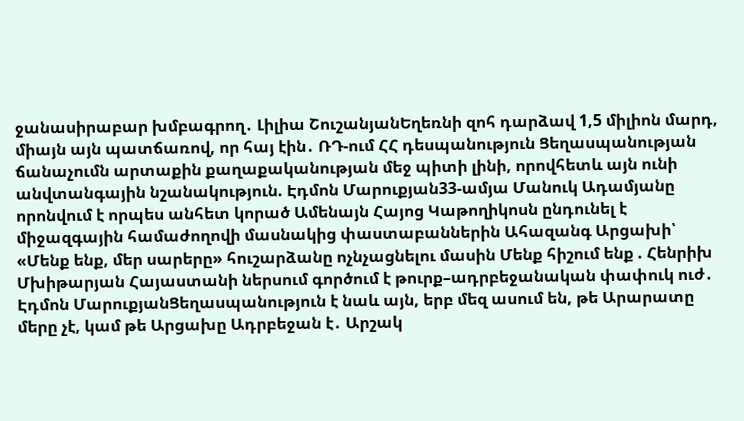ջանասիրաբար խմբագրող․ Լիլիա ՇուշանյանԵղեռնի զոհ դարձավ 1,5 միլիոն մարդ, միայն այն պատճառով, որ հայ էին․ ՌԴ-ում ՀՀ դեսպանություն Ցեղասպանության ճանաչումն արտաքին քաղաքականության մեջ պիտի լինի, որովհետև այն ունի անվտանգային նշանակություն. Էդմոն Մարուքյան33-ամյա Մանուկ Ադամյանը որոնվում է որպես անհետ կորած Ամենայն Հայոց Կաթողիկոսն ընդունել է միջազգային համաժողովի մասնակից փաստաբաններին Ահազանգ Արցախի՝ «Մենք ենք, մեր սարերը» հուշարձանը ոչնչացնելու մասին Մենք հիշում ենք . Հենրիխ Մխիթարյան Հայաստանի ներսում գործում է թուրք–ադրբեջանական փափուկ ուժ․ Էդմոն ՄարուքյանՑեղասպանություն է նաև այն, երբ մեզ ասում են, թե Արարատը մերը չէ, կամ թե Արցախը Ադրբեջան է․ Արշակ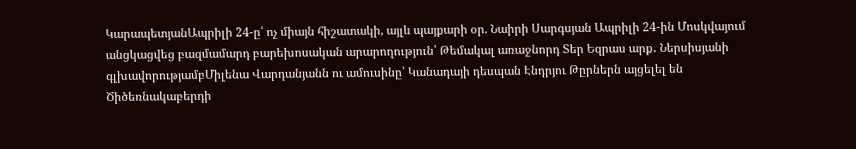ԿարապետյանԱպրիլի 24-ը՝ ոչ միայն հիշատակի, այլև պայքարի օր. Նաիրի Սարգսյան Ապրիլի 24-ին Մոսկվայում անցկացվեց բազմամարդ բարեխոսական արարողություն՝ Թեմակալ առաջնորդ Տեր Եզրաս արք․ Ներսիսյանի գլխավորությամբՄիլենա Վարդանյանն ու ամուսինը՝ Կանադայի դեսպան Էնդրյու Թըրներն այցելել են Ծիծեռնակաբերդի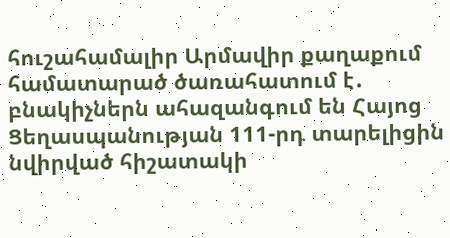հուշահամալիր Արմավիր քաղաքում համատարած ծառահատում է․ բնակիչներն ահազանգում են Հայոց Ցեղասպանության 111-րդ տարելիցին նվիրված հիշատակի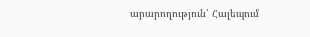արարողություն՝ Հալեպում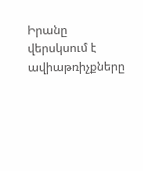Իրանը վերսկսում է ավիաթռիչքները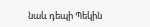նաև դեպի Պեկին